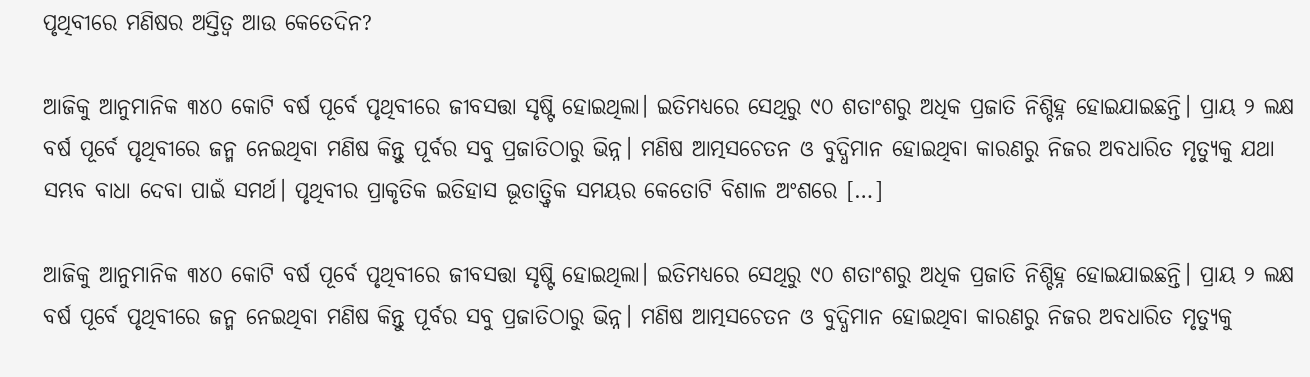ପୃଥିବୀରେ ମଣିଷର ଅସ୍ତିତ୍ୱ ଆଉ କେତେଦିନ?

ଆଜିକୁ ଆନୁମାନିକ ୩୪୦ କୋଟି ବର୍ଷ ପୂର୍ବେ ପୃଥିବୀରେ ଜୀବସତ୍ତା ସୃଷ୍ଟି ହୋଇଥିଲା। ଇତିମଧ୍ୟରେ ସେଥିରୁ ୯୦ ଶତାଂଶରୁ ଅଧିକ ପ୍ରଜାତି ନିଶ୍ଚିହ୍ନ ହୋଇଯାଇଛନ୍ତି। ପ୍ରାୟ ୨ ଲକ୍ଷ ବର୍ଷ ପୂର୍ବେ ପୃଥିବୀରେ ଜନ୍ମ ନେଇଥିବା ମଣିଷ କିନ୍ତୁ ପୂର୍ବର ସବୁ ପ୍ରଜାତିଠାରୁ ଭିନ୍ନ। ମଣିଷ ଆତ୍ମସଚେତନ ଓ ବୁଦ୍ଧିମାନ ହୋଇଥିବା କାରଣରୁ ନିଜର ଅବଧାରିତ ମୃତ୍ୟୁକୁ ଯଥା ସମ୍ଭବ ବାଧା ଦେବା ପାଇଁ ସମର୍ଥ। ପୃଥିବୀର ପ୍ରାକୃତିକ ଇତିହାସ ଭୂତାତ୍ତ୍ୱିକ ସମୟର କେତୋଟି ବିଶାଳ ଅଂଶରେ […]

ଆଜିକୁ ଆନୁମାନିକ ୩୪୦ କୋଟି ବର୍ଷ ପୂର୍ବେ ପୃଥିବୀରେ ଜୀବସତ୍ତା ସୃଷ୍ଟି ହୋଇଥିଲା। ଇତିମଧ୍ୟରେ ସେଥିରୁ ୯୦ ଶତାଂଶରୁ ଅଧିକ ପ୍ରଜାତି ନିଶ୍ଚିହ୍ନ ହୋଇଯାଇଛନ୍ତି। ପ୍ରାୟ ୨ ଲକ୍ଷ ବର୍ଷ ପୂର୍ବେ ପୃଥିବୀରେ ଜନ୍ମ ନେଇଥିବା ମଣିଷ କିନ୍ତୁ ପୂର୍ବର ସବୁ ପ୍ରଜାତିଠାରୁ ଭିନ୍ନ। ମଣିଷ ଆତ୍ମସଚେତନ ଓ ବୁଦ୍ଧିମାନ ହୋଇଥିବା କାରଣରୁ ନିଜର ଅବଧାରିତ ମୃତ୍ୟୁକୁ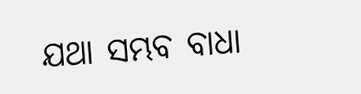ଯଥା ସମ୍ଭବ ବାଧା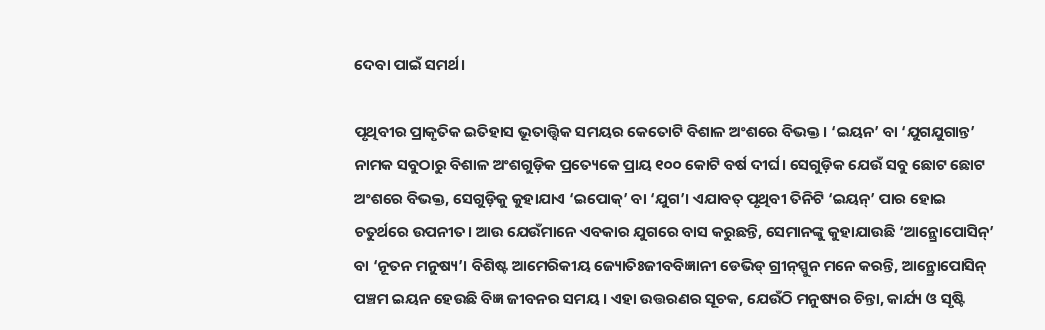ଦେବା ପାଇଁ ସମର୍ଥ।

ପୃଥିବୀର ପ୍ରାକୃତିକ ଇତିହାସ ଭୂତାତ୍ତ୍ୱିକ ସମୟର କେତୋଟି ବିଶାଳ ଅଂଶରେ ବିଭକ୍ତ। ‘ଇୟନ’ ବା ‘ଯୁଗଯୁଗାନ୍ତ’ ନାମକ ସବୁଠାରୁ ବିଶାଳ ଅଂଶଗୁଡ଼ିକ ପ୍ରତ୍ୟେକେ ପ୍ରାୟ ୧୦୦ କୋଟି ବର୍ଷ ଦୀର୍ଘ। ସେଗୁଡ଼ିକ ଯେଉଁ ସବୁ ଛୋଟ ଛୋଟ ଅଂଶରେ ବିଭକ୍ତ, ସେଗୁଡ଼ିକୁ କୁହାଯାଏ ‘ଇପୋକ୍‌‌’ ବା ‘ଯୁଗ’। ଏଯାବତ୍‌‌ ପୃଥିବୀ ତିନିଟି ‘ଇୟନ୍‌‌’ ପାର ହୋଇ ଚତୁର୍ଥରେ ଉପନୀତ। ଆଉ ଯେଉଁମାନେ ଏବକାର ଯୁଗରେ ବାସ କରୁଛନ୍ତି, ସେମାନଙ୍କୁ କୁହାଯାଉଛି ‘ଆନ୍ଥ୍ରୋପୋସିନ୍‌‌’ ବା ‘ନୂତନ ମନୁଷ୍ୟ’। ବିଶିଷ୍ଟ ଆମେରିକୀୟ ଜ୍ୟୋତିଃଜୀବବିଜ୍ଞାନୀ ଡେଭିଡ୍‌‌ ଗ୍ରୀନ୍‌‌ସ୍ପୁନ ମନେ କରନ୍ତି, ଆନ୍ଥ୍ରୋପୋସିନ୍‌‌ ପଞ୍ଚମ ଇୟନ ହେଉଛି ବିଜ୍ଞ ଜୀବନର ସମୟ। ଏହା ଉତ୍ତରଣର ସୂଚକ, ଯେଉଁଠି ମନୁଷ୍ୟର ଚିନ୍ତା, କାର୍ଯ୍ୟ ଓ ସୃଷ୍ଟି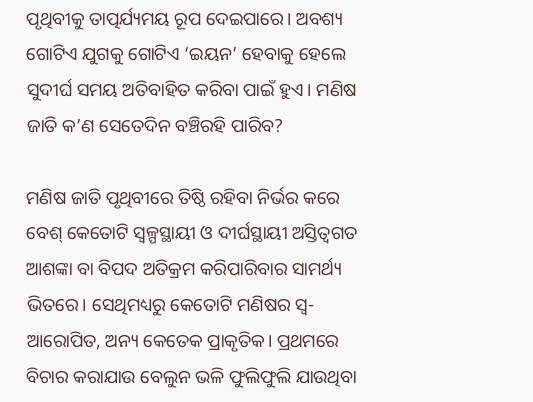ପୃଥିବୀକୁ ତାତ୍ପର୍ଯ୍ୟମୟ ରୂପ ଦେଇପାରେ। ଅବଶ୍ୟ ଗୋଟିଏ ଯୁଗକୁ ଗୋଟିଏ ‘ଇୟନ’ ହେବାକୁ ହେଲେ ସୁଦୀର୍ଘ ସମୟ ଅତିବାହିତ କରିବା ପାଇଁ ହୁଏ। ମଣିଷ ଜାତି କ’ଣ ସେତେଦିନ ବଞ୍ଚିରହି ପାରିବ?

ମଣିଷ ଜାତି ପୃଥିବୀରେ ତିଷ୍ଠି ରହିବା ନିର୍ଭର କରେ ବେଶ୍‌‌ କେତୋଟି ସ୍ୱଳ୍ପସ୍ଥାୟୀ ଓ ଦୀର୍ଘସ୍ଥାୟୀ ଅସ୍ତିତ୍ୱଗତ ଆଶଙ୍କା ବା ବିପଦ ଅତିକ୍ରମ କରିପାରିବାର ସାମର୍ଥ୍ୟ ଭିତରେ। ସେଥିମଧ୍ୟରୁ କେତୋଟି ମଣିଷର ସ୍ୱ-ଆରୋପିତ, ଅନ୍ୟ କେତେକ ପ୍ରାକୃତିକ। ପ୍ରଥମରେ ବିଚାର କରାଯାଉ ବେଲୁନ ଭଳି ଫୁଲିଫୁଲି ଯାଉଥିବା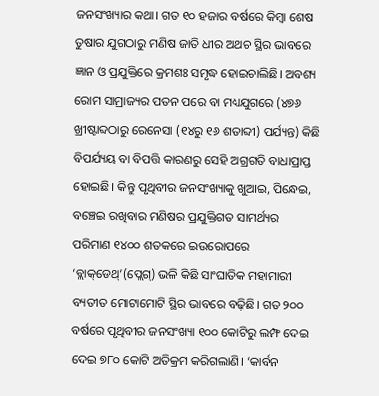ଜନସଂଖ୍ୟାର କଥା। ଗତ ୧୦ ହଜାର ବର୍ଷରେ କିମ୍ବା ଶେଷ ତୁଷାର ଯୁଗଠାରୁ ମଣିଷ ଜାତି ଧୀର ଅଥଚ ସ୍ଥିର ଭାବରେ ଜ୍ଞାନ ଓ ପ୍ରଯୁକ୍ତିରେ କ୍ରମଶଃ ସମୃଦ୍ଧ ହୋଇଚାଲିଛି। ଅବଶ୍ୟ ରୋମ ସାମ୍ରାଜ୍ୟର ପତନ ପରେ ବା ମଧ୍ୟଯୁଗରେ (୪୭୬ ଖ୍ରୀଷ୍ଟାବ୍ଦଠାରୁ ରେନେସା (୧୪ରୁ ୧୬ ଶତାବ୍ଦୀ) ପର୍ଯ୍ୟନ୍ତ) କିଛି ବିପର୍ଯ୍ୟୟ ବା ବିପତ୍ତି କାରଣରୁ ସେହି ଅଗ୍ରଗତି ବାଧାପ୍ରାପ୍ତ ହୋଇଛି। କିନ୍ତୁ ପୃଥିବୀର ଜନସଂଖ୍ୟାକୁ ଖୁଆଇ, ପିନ୍ଧେଇ, ବଞ୍ଚେଇ ରଖିବାର ମଣିଷର ପ୍ରଯୁକ୍ତିଗତ ସାମର୍ଥ୍ୟର ପରିମାଣ ୧୪୦୦ ଶତକରେ ଇଉରୋପରେ ‘ବ୍ଲାକ୍‌‌ଡେଥ୍‌‌’(ପ୍ଲେଗ୍‌‌) ଭଳି କିଛି ସାଂଘାତିକ ମହାମାରୀ ବ୍ୟତୀତ ମୋଟାମୋଟି ସ୍ଥିର ଭାବରେ ବଢ଼ିଛି। ଗତ ୨୦୦ ବର୍ଷରେ ପୃଥିବୀର ଜନସଂଖ୍ୟା ୧୦୦ କୋଟିରୁ ଲମ୍ଫ ଦେଇ ଦେଇ ୭୮୦ କୋଟି ଅତିକ୍ରମ କରିଗଲାଣି। ‘କାର୍ବନ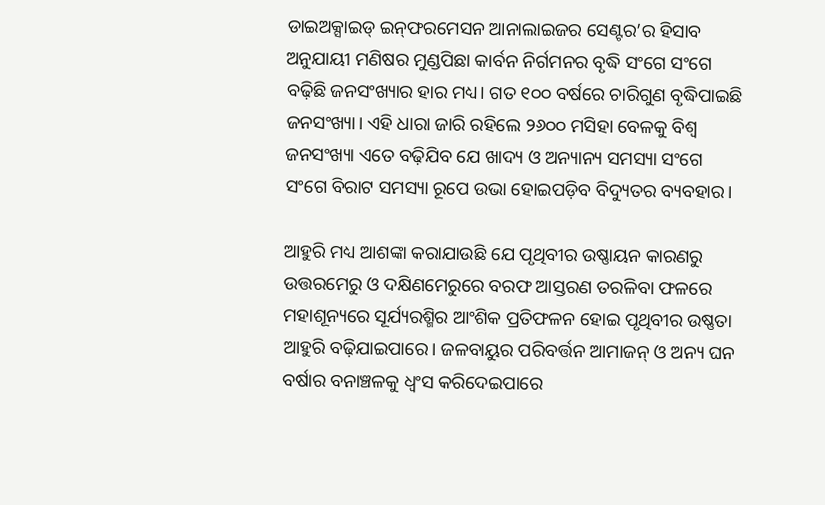ଡାଇଅକ୍ସାଇଡ୍‌‌ ଇନ୍‌‌ଫରମେସନ ଆନାଲାଇଜର ସେଣ୍ଟର’ର ହିସାବ ଅନୁଯାୟୀ ମଣିଷର ମୁଣ୍ଡପିଛା କାର୍ବନ ନିର୍ଗମନର ବୃଦ୍ଧି ସଂଗେ ସଂଗେ ବଢ଼ିଛି ଜନସଂଖ୍ୟାର ହାର ମଧ୍ୟ। ଗତ ୧୦୦ ବର୍ଷରେ ଚାରିଗୁଣ ବୃଦ୍ଧିପାଇଛି ଜନସଂଖ୍ୟା। ଏହି ଧାରା ଜାରି ରହିଲେ ୨୬୦୦ ମସିହା ବେଳକୁ ବିଶ୍ୱ ଜନସଂଖ୍ୟା ଏତେ ବଢ଼ିଯିବ ଯେ ଖାଦ୍ୟ ଓ ଅନ୍ୟାନ୍ୟ ସମସ୍ୟା ସଂଗେ ସଂଗେ ବିରାଟ ସମସ୍ୟା ରୂପେ ଉଭା ହୋଇପଡ଼ିବ ବିଦ୍ୟୁତର ବ୍ୟବହାର।

ଆହୁରି ମଧ୍ୟ ଆଶଙ୍କା କରାଯାଉଛି ଯେ ପୃଥିବୀର ଉଷ୍ଣାୟନ କାରଣରୁ ଉତ୍ତରମେରୁ ଓ ଦକ୍ଷିଣମେରୁରେ ବରଫ ଆସ୍ତରଣ ତରଳିବା ଫଳରେ ମହାଶୂନ୍ୟରେ ସୂର୍ଯ୍ୟରଶ୍ମିର ଆଂଶିକ ପ୍ରତିଫଳନ ହୋଇ ପୃଥିବୀର ଉଷ୍ଣତା ଆହୁରି ବଢ଼ିଯାଇପାରେ। ଜଳବାୟୁର ପରିବର୍ତ୍ତନ ଆମାଜନ୍‌‌ ଓ ଅନ୍ୟ ଘନ ବର୍ଷାର ବନାଞ୍ଚଳକୁ ଧ୍ୱଂସ କରିଦେଇପାରେ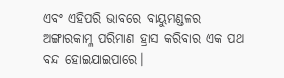ଏବଂ ଏହିପରି ଭାବରେ ବାୟୁମଣ୍ଡଳର ଅଙ୍ଗାରକାମ୍ଳ ପରିମାଣ ହ୍ରାସ କରିବାର ଏକ ପଥ ବନ୍ଦ ହୋଇଯାଇପାରେ।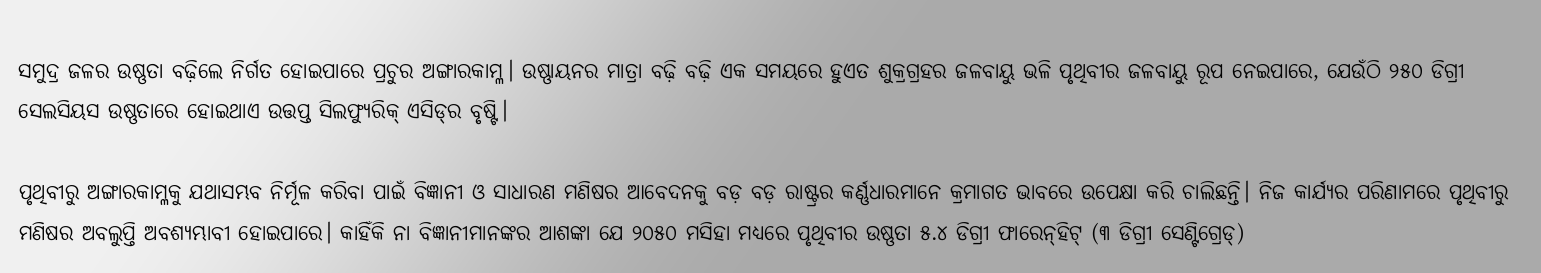ସମୁଦ୍ର ଜଳର ଉଷ୍ଣତା ବଢ଼ିଲେ ନିର୍ଗତ ହୋଇପାରେ ପ୍ରଚୁର ଅଙ୍ଗାରକାମ୍ଳ। ଉଷ୍ଣାୟନର ମାତ୍ରା ବଢ଼ି ବଢ଼ି ଏକ ସମୟରେ ହୁଏତ ଶୁକ୍ରଗ୍ରହର ଜଳବାୟୁ ଭଳି ପୃଥିବୀର ଜଳବାୟୁ ରୂପ ନେଇପାରେ, ଯେଉଁଠି ୨୫୦ ଡିଗ୍ରୀ ସେଲସିୟସ ଉଷ୍ଣତାରେ ହୋଇଥାଏ ଉତ୍ତପ୍ତ ସିଲଫ୍ୟୁରିକ୍‌‌ ଏସିଡ୍‌‌ର ବୃଷ୍ଟି।

ପୃଥିବୀରୁ ଅଙ୍ଗାରକାମ୍ଳକୁ ଯଥାସମ୍ଭବ ନିର୍ମୂଳ କରିବା ପାଇଁ ବିଜ୍ଞାନୀ ଓ ସାଧାରଣ ମଣିଷର ଆବେଦନକୁ ବଡ଼ ବଡ଼ ରାଷ୍ଟ୍ରର କର୍ଣ୍ଣଧାରମାନେ କ୍ରମାଗତ ଭାବରେ ଉପେକ୍ଷା କରି ଚାଲିଛନ୍ତି। ନିଜ କାର୍ଯ୍ୟର ପରିଣାମରେ ପୃଥିବୀରୁ ମଣିଷର ଅବଲୁପ୍ତି ଅବଶ୍ୟମ୍ଭାବୀ ହୋଇପାରେ। କାହିଁକି ନା ବିଜ୍ଞାନୀମାନଙ୍କର ଆଶଙ୍କା ଯେ ୨୦୫୦ ମସିହା ମଧ୍ୟରେ ପୃଥିବୀର ଉଷ୍ଣତା ୫.୪ ଡିଗ୍ରୀ ଫାରେନ୍‌‌ହିଟ୍‌‌ (୩ ଡିଗ୍ରୀ ସେଣ୍ଟିଗ୍ରେଡ୍‌‌)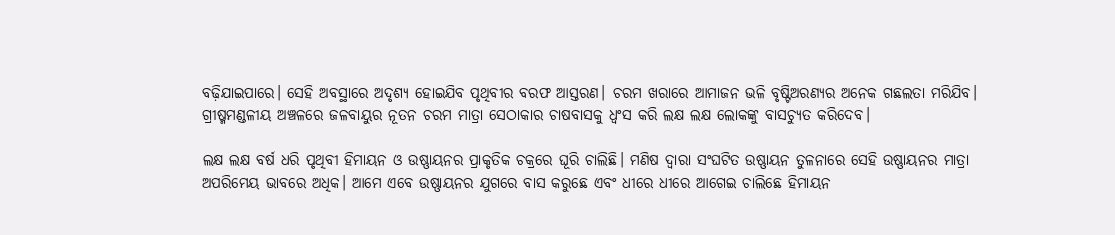ବଢ଼ିଯାଇପାରେ। ସେହି ଅବସ୍ଥାରେ ଅଦୃଶ୍ୟ ହୋଇଯିବ ପୃଥିବୀର ବରଫ ଆସ୍ତରଣ। ଚରମ ଖରାରେ ଆମାଜନ ଭଳି ବୃଷ୍ଟିଅରଣ୍ୟର ଅନେକ ଗଛଲତା ମରିଯିବ। ଗ୍ରୀଷ୍ମମଣ୍ଡଳୀୟ ଅଞ୍ଚଳରେ ଜଳବାୟୁର ନୂତନ ଚରମ ମାତ୍ରା ସେଠାକାର ଚାଷବାସକୁ ଧ୍ୱଂସ କରି ଲକ୍ଷ ଲକ୍ଷ ଲୋକଙ୍କୁ ବାସଚ୍ୟୁତ କରିଦେବ।

ଲକ୍ଷ ଲକ୍ଷ ବର୍ଷ ଧରି ପୃଥିବୀ ହିମାୟନ ଓ ଉଷ୍ଣାୟନର ପ୍ରାକୃତିକ ଚକ୍ରରେ ଘୂରି ଚାଲିଛି। ମଣିଷ ଦ୍ୱାରା ସଂଘଟିତ ଉଷ୍ଣାୟନ ତୁଳନାରେ ସେହି ଉଷ୍ଣାୟନର ମାତ୍ରା ଅପରିମେୟ ଭାବରେ ଅଧିକ। ଆମେ ଏବେ ଉଷ୍ଣାୟନର ଯୁଗରେ ବାସ କରୁଛେ ଏବଂ ଧୀରେ ଧୀରେ ଆଗେଇ ଚାଲିଛେ ହିମାୟନ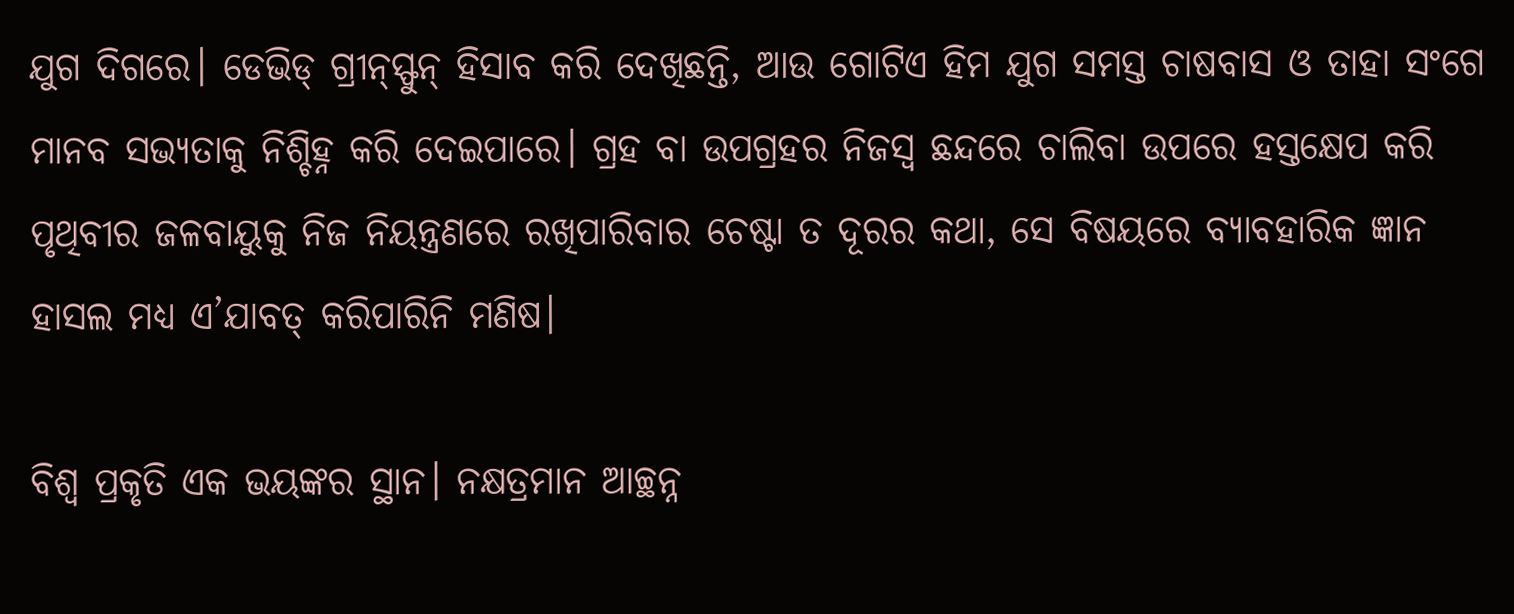ଯୁଗ ଦିଗରେ। ଡେଭିଡ୍‌‌ ଗ୍ରୀନ୍‌‌ସ୍ଫୁନ୍‌‌ ହିସାବ କରି ଦେଖିଛନ୍ତି, ଆଉ ଗୋଟିଏ ହିମ ଯୁଗ ସମସ୍ତ ଚାଷବାସ ଓ ତାହା ସଂଗେ ମାନବ ସଭ୍ୟତାକୁ ନିଶ୍ଚିହ୍ନ କରି ଦେଇପାରେ। ଗ୍ରହ ବା ଉପଗ୍ରହର ନିଜସ୍ୱ ଛନ୍ଦରେ ଚାଲିବା ଉପରେ ହସ୍ତକ୍ଷେପ କରି ପୃଥିବୀର ଜଳବାୟୁକୁ ନିଜ ନିୟନ୍ତ୍ରଣରେ ରଖିପାରିବାର ଚେଷ୍ଟା ତ ଦୂରର କଥା, ସେ ବିଷୟରେ ବ୍ୟାବହାରିକ ଜ୍ଞାନ ହାସଲ ମଧ୍ୟ ଏ’ଯାବତ୍‌‌ କରିପାରିନି ମଣିଷ।

ବିଶ୍ୱ ପ୍ରକୃତି ଏକ ଭୟଙ୍କର ସ୍ଥାନ। ନକ୍ଷତ୍ରମାନ ଆଚ୍ଛନ୍ନ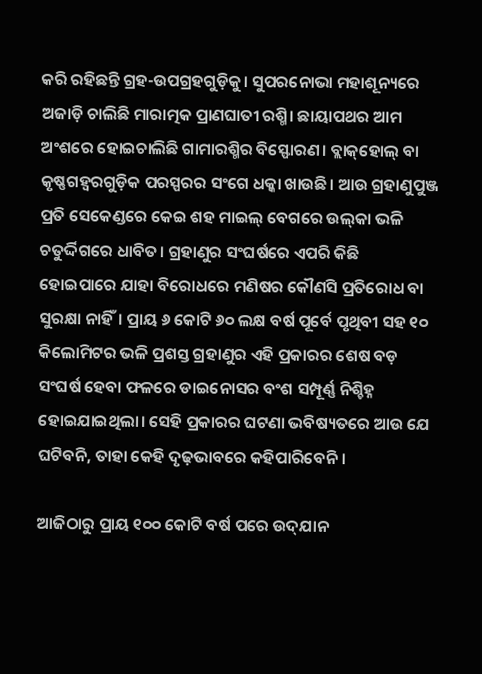କରି ରହିଛନ୍ତି ଗ୍ରହ-ଉପଗ୍ରହଗୁଡ଼ିକୁ। ସୁପରନୋଭା ମହାଶୂନ୍ୟରେ ଅଜାଡ଼ି ଚାଲିଛି ମାରାତ୍ମକ ପ୍ରାଣଘାତୀ ରଶ୍ମି। ଛାୟାପଥର ଆମ ଅଂଶରେ ହୋଇଚାଲିଛି ଗାମାରଶ୍ମିର ବିସ୍ଫୋରଣ। ବ୍ଲାକ୍‌‌ହୋଲ୍‌‌ ବା କୃଷ୍ଣଗହ୍ୱରଗୁଡ଼ିକ ପରସ୍ପରର ସଂଗେ ଧକ୍କା ଖାଉଛି। ଆଉ ଗ୍ରହାଣୁପୁଞ୍ଜ ପ୍ରତି ସେକେଣ୍ଡରେ କେଇ ଶହ ମାଇଲ୍‌‌ ବେଗରେ ଉଲ୍‌‌କା ଭଳି ଚତୁର୍ଦ୍ଦିଗରେ ଧାବିତ। ଗ୍ରହାଣୁର ସଂଘର୍ଷରେ ଏପରି କିଛି ହୋଇପାରେ ଯାହା ବିରୋଧରେ ମଣିଷର କୌଣସି ପ୍ରତିରୋଧ ବା ସୁରକ୍ଷା ନାହିଁ। ପ୍ରାୟ ୬ କୋଟି ୬୦ ଲକ୍ଷ ବର୍ଷ ପୂର୍ବେ ପୃଥିବୀ ସହ ୧୦ କିଲୋମିଟର ଭଳି ପ୍ରଶସ୍ତ ଗ୍ରହାଣୁର ଏହି ପ୍ରକାରର ଶେଷ ବଡ଼ ସଂଘର୍ଷ ହେବା ଫଳରେ ଡାଇନୋସର ବଂଶ ସମ୍ପୂର୍ଣ୍ଣ ନିଶ୍ଚିହ୍ନ ହୋଇଯାଇଥିଲା। ସେହି ପ୍ରକାରର ଘଟଣା ଭବିଷ୍ୟତରେ ଆଉ ଯେ ଘଟିବନି, ତାହା କେହି ଦୃଢ଼ଭାବରେ କହିପାରିବେନି।

ଆଜିଠାରୁ ପ୍ରାୟ ୧୦୦ କୋଟି ବର୍ଷ ପରେ ଉଦ୍‌‌ଯାନ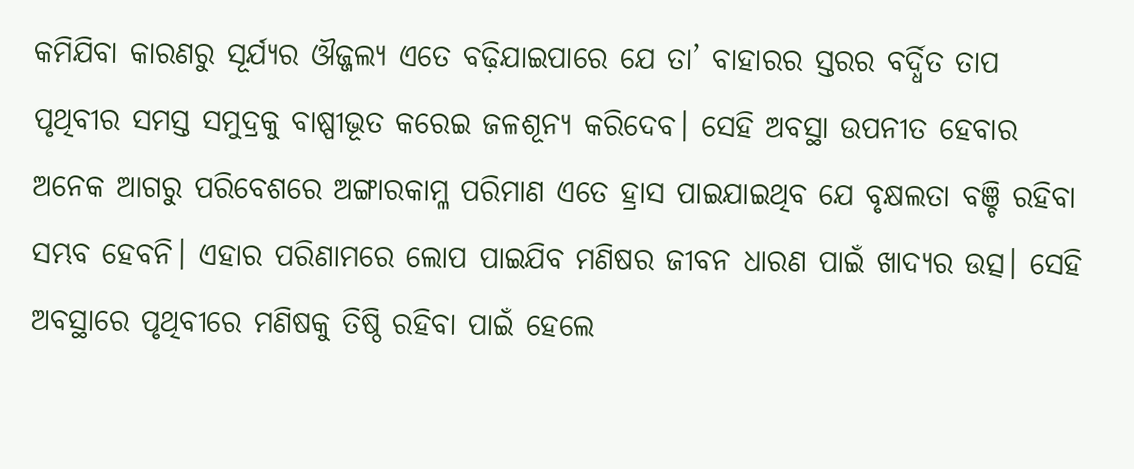କମିଯିବା କାରଣରୁ ସୂର୍ଯ୍ୟର ଔଜ୍ଜଲ୍ୟ ଏତେ ବଢ଼ିଯାଇପାରେ ଯେ ତା’ ବାହାରର ସ୍ତରର ବର୍ଦ୍ଧିତ ତାପ ପୃଥିବୀର ସମସ୍ତ ସମୁଦ୍ରକୁ ବାଷ୍ପୀଭୂତ କରେଇ ଜଳଶୂନ୍ୟ କରିଦେବ। ସେହି ଅବସ୍ଥା ଉପନୀତ ହେବାର ଅନେକ ଆଗରୁ ପରିବେଶରେ ଅଙ୍ଗାରକାମ୍ଳ ପରିମାଣ ଏତେ ହ୍ରାସ ପାଇଯାଇଥିବ ଯେ ବୃକ୍ଷଲତା ବଞ୍ଚି ରହିବା ସମ୍ଭବ ହେବନି। ଏହାର ପରିଣାମରେ ଲୋପ ପାଇଯିବ ମଣିଷର ଜୀବନ ଧାରଣ ପାଇଁ ଖାଦ୍ୟର ଉତ୍ସ। ସେହି ଅବସ୍ଥାରେ ପୃଥିବୀରେ ମଣିଷକୁ ତିଷ୍ଠି ରହିବା ପାଇଁ ହେଲେ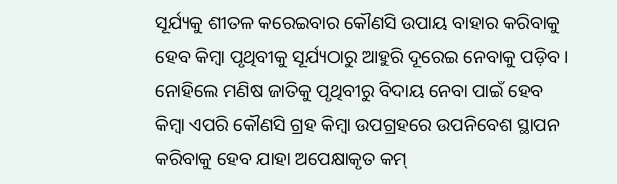ସୂର୍ଯ୍ୟକୁ ଶୀତଳ କରେଇବାର କୌଣସି ଉପାୟ ବାହାର କରିବାକୁ ହେବ କିମ୍ବା ପୃଥିବୀକୁ ସୂର୍ଯ୍ୟଠାରୁ ଆହୁରି ଦୂରେଇ ନେବାକୁ ପଡ଼ିବ। ନୋହିଲେ ମଣିଷ ଜାତିକୁ ପୃଥିବୀରୁ ବିଦାୟ ନେବା ପାଇଁ ହେବ କିମ୍ବା ଏପରି କୌଣସି ଗ୍ରହ କିମ୍ବା ଉପଗ୍ରହରେ ଉପନିବେଶ ସ୍ଥାପନ କରିବାକୁ ହେବ ଯାହା ଅପେକ୍ଷାକୃତ କମ୍‌‌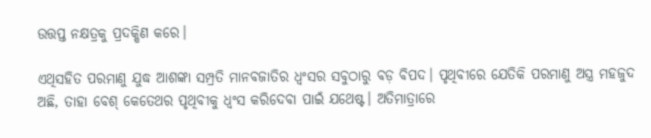ଉତ୍ତପ୍ତ ନକ୍ଷତ୍ରକୁ ପ୍ରଦକ୍ଷିଣ କରେ।

ଏଥିସହିତ ପରମାଣୁ ଯୁଦ୍ଧ ଆଶଙ୍କା ସମ୍ପ୍ରତି ମାନବଜାତିର ଧ୍ୱଂସର ସବୁଠାରୁ ବଡ଼ ବିପଦ। ପୃଥିବୀରେ ଯେତିକି ପରମାଣୁ ଅସ୍ତ୍ର ମହଜୁଦ ଅଛି, ତାହା ବେଶ୍‌‌ କେତେଥର ପୃଥିବୀକୁ ଧ୍ୱଂସ କରିଦେବା ପାଇଁ ଯଥେଷ୍ଟ। ଅତିମାତ୍ରାରେ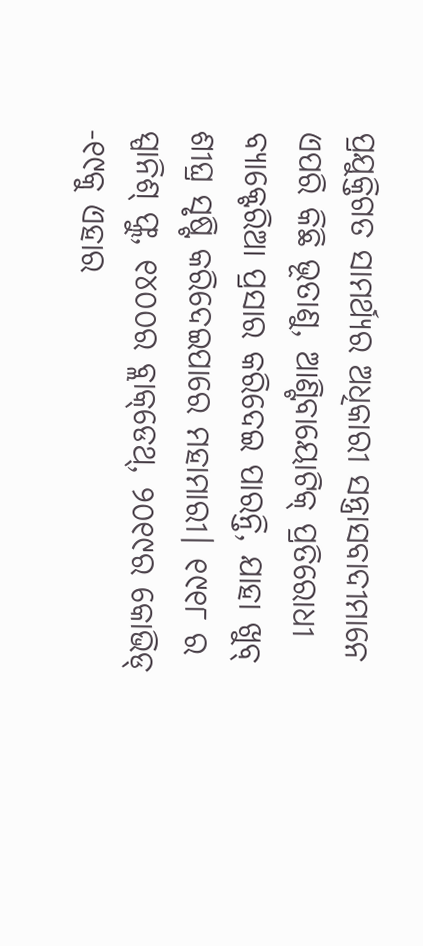ପ୍ରଯୁକ୍ତିଗତ ସାମର୍ଥ୍ୟର ଅଧିକାରୀ ସନ୍ତ୍ରାସବାଦୀମାନେ ଏପରି କିଛି ଭୂତାଣୁ, ଆଣ୍ଟିବାୟୋଟିକ୍‌‌ ପ୍ରତିରୋଧୀ ବ୍ୟାକ୍ଟେରିଆ ପ୍ରସାର କରିଦେଇ ପାରନ୍ତି, ଯାହା ଖୁବ୍‌‌ ଶୀଘ୍ର ସୃଷ୍ଟି କରିଦେଇପାରେ ମହାମାରୀ। ୧୯୧୮ ର ସ୍ପାନିଶ୍‌‌ ଫ୍ଲୁ, ୧୪୦୦ର ବ୍ଲାକ୍‌‌ଡେଥ୍‌‌, ୨୦୧୯ର କୋଭିଡ୍‌‌ -୧୯କୁ ଏହାର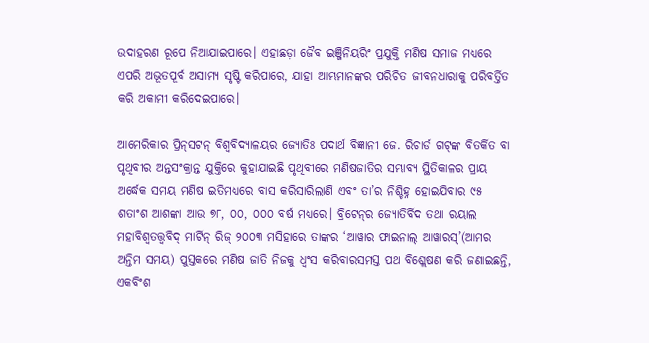ଉଦାହରଣ ରୂପେ ନିଆଯାଇପାରେ। ଏହାଛଡ଼ା ଜୈବ ଇଞ୍ଜିନିୟରିଂ ପ୍ରଯୁକ୍ତି ମଣିଷ ସମାଜ ମଧ୍ୟରେ ଏପରି ଅଭୂତପୂର୍ବ ଅସାମ୍ୟ ସୃଷ୍ଟି କରିପାରେ, ଯାହା ଆମ୍ଭମାନଙ୍କର ପରିଚିତ ଜୀବନଧାରାକୁ ପରିବର୍ତ୍ତିତ କରି ଅକାମୀ କରିଦେଇପାରେ।

ଆମେରିକାର ପ୍ରିନ୍‌‌ସଟନ୍‌‌ ବିଶ୍ୱବିଦ୍ୟାଳୟର ଜ୍ୟୋତିଃ ପଦାର୍ଥ ବିଜ୍ଞାନୀ ଜେ. ରିଚାର୍ଡ ଗଟ୍‌‌ଙ୍କ ବିତର୍କିତ ବା ପୃଥିବୀର ଅନ୍ତସଂକ୍ରାନ୍ତ ଯୁକ୍ତିରେ କୁହାଯାଇଛି ପୃଥିବୀରେ ମଣିଷଜାତିର ସମ୍ଭାବ୍ୟ ସ୍ଥିତିକାଳର ପ୍ରାୟ ଅର୍ଦ୍ଧେକ ସମୟ ମଣିଷ ଇତିମଧ୍ୟରେ ବାସ କରିସାରିଲାଣି ଏବଂ ତା’ର ନିଶ୍ଚିହ୍ନ ହୋଇଯିବାର ୯୫ ଶତାଂଶ ଆଶଙ୍କା ଆଉ ୭୮, ୦୦, ୦୦୦ ବର୍ଷ ମଧ୍ୟରେ। ବ୍ରିଟେନ୍‌‌ର ଜ୍ୟୋତିର୍ବିଦ ତଥା ରୟାଲ ମହାବିଶ୍ୱତତ୍ତ୍ୱବିଦ୍‌‌ ମାର୍ଟିନ୍‌‌ ରିଜ୍‌‌ ୨୦୦୩ ମସିହାରେ ତାଙ୍କର ‘ଆୱାର ଫାଇନାଲ୍‌‌ ଆୱାରସ୍‌‌’(ଆମର ଅନ୍ତିମ ସମୟ) ପୁସ୍ତକରେ ମଣିଷ ଜାତି ନିଜକୁ ଧ୍ୱଂସ କରିବାରସମସ୍ତ ପଥ ବିଶ୍ଲେଷଣ କରି ଜଣାଇଛନ୍ତି, ଏକବିଂଶ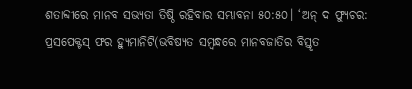ଶତାବ୍ଦୀରେ ମାନବ ସଭ୍ୟତା ତିଷ୍ଠି ରହିବାର ସମ୍ଭାବନା ୫୦:୫୦। ‘ଅନ୍‌‌ ଦ ଫ୍ୟୁଚର: ପ୍ରସପେକ୍ଟସ୍‌‌ ଫର ହ୍ୟୁମାନିଟି(ଭବିଷ୍ୟତ ସମ୍ବନ୍ଧରେ ମାନବଜାତିର ବିସ୍ତୃତ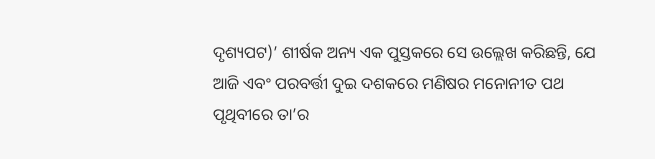ଦୃଶ୍ୟପଟ)’ ଶୀର୍ଷକ ଅନ୍ୟ ଏକ ପୁସ୍ତକରେ ସେ ଉଲ୍ଲେଖ କରିଛନ୍ତି, ଯେ ଆଜି ଏବଂ ପରବର୍ତ୍ତୀ ଦୁଇ ଦଶକରେ ମଣିଷର ମନୋନୀତ ପଥ ପୃଥିବୀରେ ତା’ର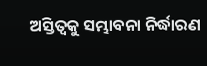ଅସ୍ତିତ୍ୱକୁ ସମ୍ଭାବନା ନିର୍ଦ୍ଧାରଣ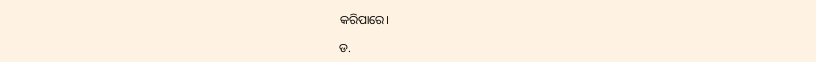କରିପାରେ।

ଡ.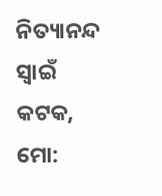ନିତ୍ୟାନନ୍ଦ ସ୍ୱାଇଁ
କଟକ, ମୋ: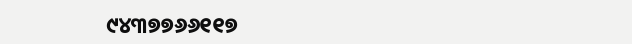୯୪୩୭୭୬୬୧୧୭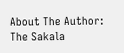About The Author: The Sakala